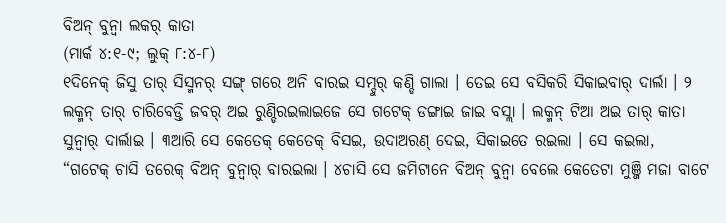ବିଅନ୍ ବୁନ୍ବା ଲକର୍ କାତା
(ମାର୍କ ୪:୧-୯; ଲୁକ୍ ୮:୪-୮)
୧ଦିନେକ୍ ଜିସୁ ତାର୍ ସିସ୍ମନର୍ ସଙ୍ଗ୍ ଗରେ ଅନି ବାରଇ ସମ୍ଦୁର୍ କଣ୍ଡି ଗାଲା । ତେଇ ସେ ବସିକରି ସିକାଇବାର୍ ଦାର୍ଲା । ୨ ଲକ୍ମନ୍ ତାର୍ ଚାରିବେଡ୍ତି ଜବର୍ ଅଇ ରୁଣ୍ଡିରଇଲାଇଜେ ସେ ଗଟେକ୍ ଡଙ୍ଗାଇ ଜାଇ ବସ୍ଲା । ଲକ୍ମନ୍ ଟିଆ ଅଇ ତାର୍ କାତା ସୁନ୍ବାର୍ ଦାର୍ଲାଇ । ୩ଆରି ସେ କେତେକ୍ କେତେକ୍ ବିସଇ, ଉଦାଅରଣ୍ ଦେଇ, ସିକାଇତେ ରଇଲା । ସେ କଇଲା,
“ଗଟେକ୍ ଚାସି ତରେକ୍ ବିଅନ୍ ବୁନ୍ବାର୍ ବାରଇଲା । ୪ଚାସି ସେ ଜମିଟାନେ ବିଅନ୍ ବୁନ୍ବା ବେଲେ କେତେଟା ମୁଞ୍ଜି ମଜା ବାଟେ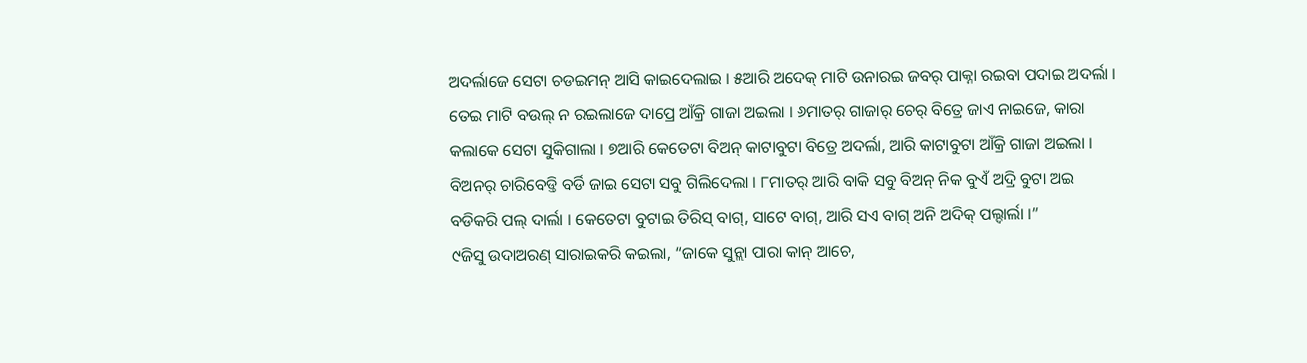ଅଦର୍ଲାଜେ ସେଟା ଚଡଇମନ୍ ଆସି କାଇଦେଲାଇ । ୫ଆରି ଅଦେକ୍ ମାଟି ଉନାରଇ ଜବର୍ ପାକ୍ନା ରଇବା ପଦାଇ ଅଦର୍ଲା । ତେଇ ମାଟି ବଉଲ୍ ନ ରଇଲାଜେ ଦାପ୍ରେ ଆଁକ୍ରି ଗାଜା ଅଇଲା । ୬ମାତର୍ ଗାଜାର୍ ଚେର୍ ବିତ୍ରେ ଜାଏ ନାଇଜେ, କାରା କଲାକେ ସେଟା ସୁକିଗାଲା । ୭ଆରି କେତେଟା ବିଅନ୍ କାଟାବୁଟା ବିତ୍ରେ ଅଦର୍ଲା, ଆରି କାଟାବୁଟା ଆଁକ୍ରି ଗାଜା ଅଇଲା । ବିଅନର୍ ଚାରିବେଡ୍ତି ବର୍ଡି ଜାଇ ସେଟା ସବୁ ଗିଲିଦେଲା । ୮ମାତର୍ ଆରି ବାକି ସବୁ ବିଅନ୍ ନିକ ବୁଏଁ ଅଦ୍ରି ବୁଟା ଅଇ ବଡିକରି ପଲ୍ ଦାର୍ଲା । କେତେଟା ବୁଟାଇ ତିରିସ୍ ବାଗ୍, ସାଟେ ବାଗ୍, ଆରି ସଏ ବାଗ୍ ଅନି ଅଦିକ୍ ପଲ୍ଦାର୍ଲା ।”
୯ଜିସୁ ଉଦାଅରଣ୍ ସାରାଇକରି କଇଲା, “ଜାକେ ସୁନ୍ଲା ପାରା କାନ୍ ଆଚେ,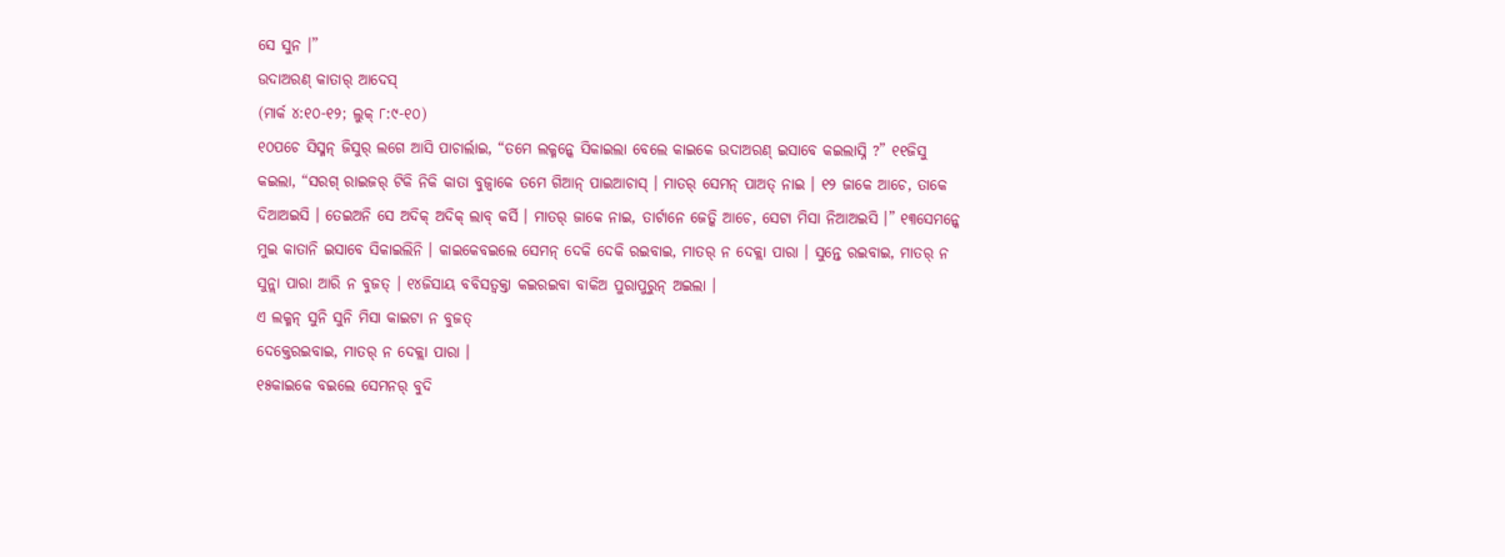ସେ ସୁନ ।”
ଉଦାଅରଣ୍ କାତାର୍ ଆଦେସ୍
(ମାର୍କ ୪:୧୦-୧୨; ଲୁକ୍ ୮:୯-୧୦)
୧୦ପଚେ ସିସ୍ମନ୍ ଜିସୁର୍ ଲଗେ ଆସି ପାଚାର୍ଲାଇ, “ତମେ ଲକ୍ମନ୍କେ ସିକାଇଲା ବେଲେ କାଇକେ ଉଦାଅରଣ୍ ଇସାବେ କଇଲାସ୍ନି ?” ୧୧ଜିସୁ କଇଲା, “ସରଗ୍ ରାଇଜର୍ ଟିକି ନିକି କାତା ବୁଜ୍ବାକେ ତମେ ଗିଆନ୍ ପାଇଆଚାସ୍ । ମାତର୍ ସେମନ୍ ପାଅତ୍ ନାଇ । ୧୨ ଜାକେ ଆଚେ, ତାକେ ଦିଆଅଇସି । ତେଇଅନି ସେ ଅଦିକ୍ ଅଦିକ୍ ଲାବ୍ କର୍ସି । ମାତର୍ ଜାକେ ନାଇ, ତାର୍ଟାନେ ଜେତ୍କି ଆଚେ, ସେଟା ମିସା ନିଆଅଇସି ।” ୧୩ସେମନ୍କେ ମୁଇ କାତାନି ଇସାବେ ସିକାଇଲିନି । କାଇକେବଇଲେ ସେମନ୍ ଦେକି ଦେକି ରଇବାଇ, ମାତର୍ ନ ଦେକ୍ଲା ପାରା । ସୁନ୍ତେ ରଇବାଇ, ମାତର୍ ନ ସୁନ୍ଲା ପାରା ଆରି ନ ବୁଜତ୍ । ୧୪ଜିସାୟ ବବିସତ୍ବକ୍ତା କଇରଇବା ବାକିଅ ପୁରାପୁରୁନ୍ ଅଇଲା ।
ଏ ଲକ୍ମନ୍ ସୁନି ସୁନି ମିସା କାଇଟା ନ ବୁଜତ୍
ଦେକ୍ତେରଇବାଇ, ମାତର୍ ନ ଦେକ୍ଲା ପାରା ।
୧୫କାଇକେ ବଇଲେ ସେମନର୍ ବୁଦି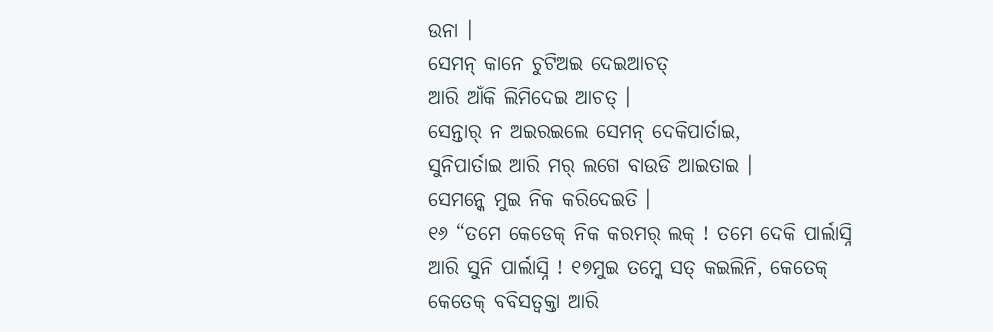ଉନା ।
ସେମନ୍ କାନେ ଚୁଟିଅଇ ଦେଇଆଚତ୍
ଆରି ଆଁକି ଲିମିଦେଇ ଆଚତ୍ ।
ସେନ୍ତାର୍ ନ ଅଇରଇଲେ ସେମନ୍ ଦେକିପାର୍ତାଇ,
ସୁନିପାର୍ତାଇ ଆରି ମର୍ ଲଗେ ବାଉଡି ଆଇତାଇ ।
ସେମନ୍କେ ମୁଇ ନିକ କରିଦେଇତି ।
୧୬ “ତମେ କେଡେକ୍ ନିକ କରମର୍ ଲକ୍ ! ତମେ ଦେକି ପାର୍ଲାସ୍ନି ଆରି ସୁନି ପାର୍ଲାସ୍ନି ! ୧୭ମୁଇ ତମ୍କେ ସତ୍ କଇଲିନି, କେତେକ୍ କେତେକ୍ ବବିସତ୍ବକ୍ତା ଆରି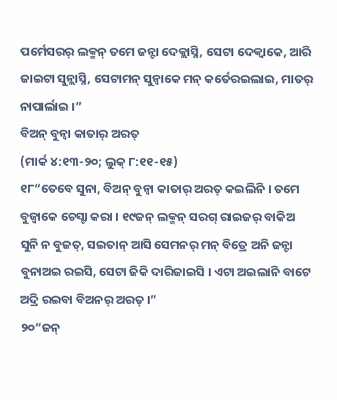ପର୍ମେସରର୍ ଲକ୍ମନ୍ ତମେ ଜନ୍ଟା ଦେକ୍ଲାସ୍ନି, ସେଟା ଦେକ୍ବାକେ, ଆରି ଜାଇଟା ସୁନ୍ଲାସ୍ନି, ସେଟାମନ୍ ସୁନ୍ବାକେ ମନ୍ କର୍ତେରଇଲାଇ, ମାତର୍ ନାପାର୍ଲାଇ ।”
ବିଅନ୍ ବୁନ୍ବା କାତାର୍ ଅରତ୍
(ମାର୍କ ୪:୧୩-୨୦; ଲୁକ୍ ୮:୧୧-୧୫)
୧୮“ତେବେ ସୁନା, ବିଅନ୍ ବୁନ୍ବା କାତାର୍ ଅରତ୍ କଇଲିନି । ତମେ ବୁଜ୍ବାକେ ଚେସ୍ଟା କରା । ୧୯ଜନ୍ ଲକ୍ମନ୍ ସରଗ୍ ରାଇଜର୍ ବାକିଅ ସୁନି ନ ବୁଜତ୍, ସଇତାନ୍ ଆସି ସେମନର୍ ମନ୍ ବିତ୍ରେ ଅନି ଜନ୍ଟା ବୁନାଅଇ ରଇସି, ସେଟା ଜିକି ଦାରିଜାଇସି । ଏଟା ଅଇଲାନି ବାଟେ ଅଦ୍ରି ରଇବା ବିଅନର୍ ଅରତ୍ ।”
୨୦“ଜନ୍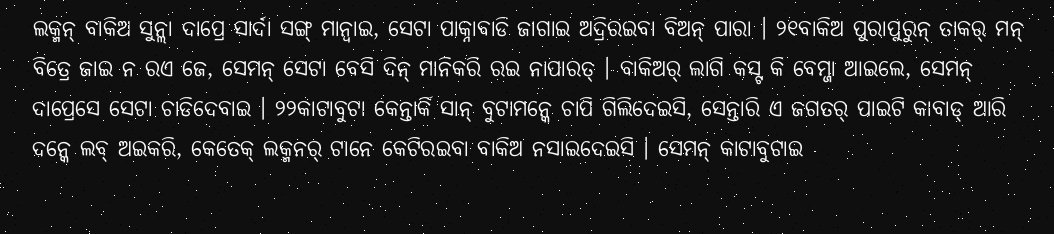ଲକ୍ମନ୍ ବାକିଅ ସୁନ୍ଲା ଦାପ୍ରେ ସାର୍ଦା ସଙ୍ଗ୍ ମାନ୍ବାଇ, ସେଟା ପାକ୍ନାବାଡି ଜାଗାଇ ଅଦ୍ରିରଇବା ବିଅନ୍ ପାରା । ୨୧ବାକିଅ ପୁରାପୁରୁନ୍ ତାକର୍ ମନ୍ ବିତ୍ରେ ଜାଇ ନ ରଏ ଜେ, ସେମନ୍ ସେଟା ବେସି ଦିନ୍ ମାନିକରି ରଇ ନାପାରତ୍ । ବାକିଅର୍ ଲାଗି କସ୍ଟ କି ବେମ୍ଜା ଆଇଲେ, ସେମନ୍ ଦାପ୍ରେସେ ସେଟା ଚାଡିଦେବାଇ । ୨୨କାଟାବୁଟା କେନ୍ତାର୍କି ସାନ୍ ବୁଟାମନ୍କେ ଚାପି ଗିଲିଦେଇସି, ସେନ୍ତାରି ଏ ଜଗତର୍ ପାଇଟି କାବାଡ୍ ଆରି ଦନ୍କେ ଲବ୍ ଅଇକରି, କେତେକ୍ ଲକ୍ମନର୍ ଟାନେ କେଟିରଇବା ବାକିଅ ନସାଇଦେଇସି । ସେମନ୍ କାଟାବୁଟାଇ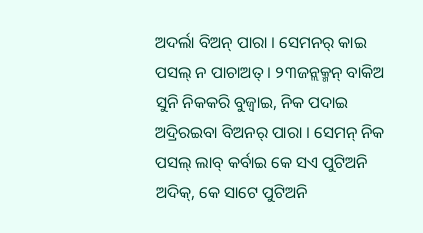ଅଦର୍ଲା ବିଅନ୍ ପାରା । ସେମନର୍ କାଇ ପସଲ୍ ନ ପାଚାଅତ୍ । ୨୩ଜନ୍ଲକ୍ମନ୍ ବାକିଅ ସୁନି ନିକକରି ବୁଜ୍ବାଇ, ନିକ ପଦାଇ ଅଦ୍ରିରଇବା ବିଅନର୍ ପାରା । ସେମନ୍ ନିକ ପସଲ୍ ଲାବ୍ କର୍ବାଇ କେ ସଏ ପୁଟିଅନି ଅଦିକ୍, କେ ସାଟେ ପୁଟିଅନି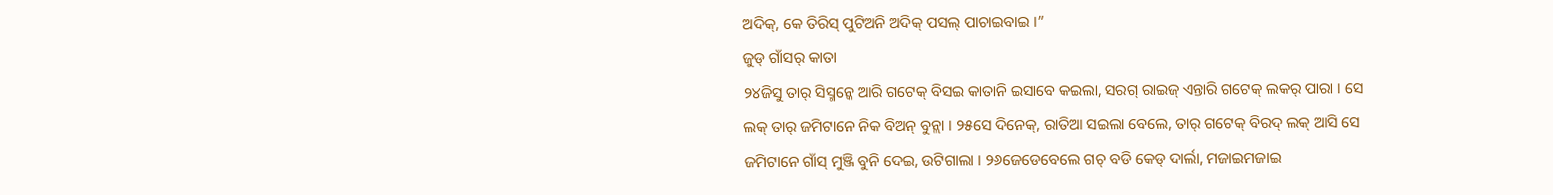ଅଦିକ୍, କେ ତିରିସ୍ ପୁଟିଅନି ଅଦିକ୍ ପସଲ୍ ପାଚାଇବାଇ ।”
ଜୁଡ୍ ଗାଁସର୍ କାତା
୨୪ଜିସୁ ତାର୍ ସିସ୍ମନ୍କେ ଆରି ଗଟେକ୍ ବିସଇ କାତାନି ଇସାବେ କଇଲା, ସରଗ୍ ରାଇଜ୍ ଏନ୍ତାରି ଗଟେକ୍ ଲକର୍ ପାରା । ସେ ଲକ୍ ତାର୍ ଜମିଟାନେ ନିକ ବିଅନ୍ ବୁନ୍ଲା । ୨୫ସେ ଦିନେକ୍, ରାତିଆ ସଇଲା ବେଲେ, ତାର୍ ଗଟେକ୍ ବିରଦ୍ ଲକ୍ ଆସି ସେ ଜମିଟାନେ ଗାଁସ୍ ମୁଞ୍ଜି ବୁନି ଦେଇ, ଉଟିଗାଲା । ୨୬ଜେଡେବେଲେ ଗଚ୍ ବଡି କେଡ୍ ଦାର୍ଲା, ମଜାଇମଜାଇ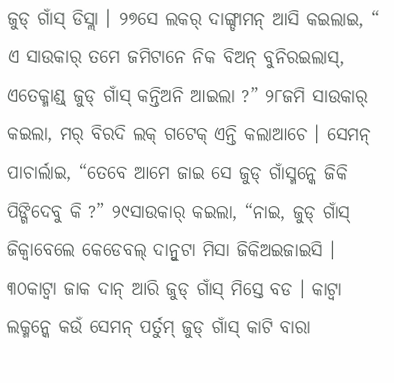ଜୁଡ୍ ଗାଁସ୍ ଡିସ୍ଲା । ୨୭ସେ ଲକର୍ ଦାଙ୍ଗ୍ଡାମନ୍ ଆସି କଇଲାଇ, “ ଏ ସାଉକାର୍ ତମେ ଜମିଟାନେ ନିକ ବିଅନ୍ ବୁନିରଇଲାସ୍, ଏତେକ୍ମାଣ୍ଡ୍ ଜୁଡ୍ ଗାଁସ୍ କନ୍ତିଅନି ଆଇଲା ?” ୨୮ଜମି ସାଉକାର୍ କଇଲା, ମର୍ ବିରଦି ଲକ୍ ଗଟେକ୍ ଏନ୍ତି କଲାଆଚେ । ସେମନ୍ ପାଚାର୍ଲାଇ, “ତେବେ ଆମେ ଜାଇ ସେ ଜୁଡ୍ ଗାଁସ୍ମନ୍କେ ଜିକି ପିଙ୍ଗିଦେବୁ କି ?” ୨୯ସାଉକାର୍ କଇଲା, “ନାଇ, ଜୁଡ୍ ଗାଁସ୍ ଜିକ୍ବାବେଲେ କେଡେବଲ୍ ଦାନ୍ବୁଟା ମିସା ଜିକିଅଇଜାଇସି । ୩୦କାଟ୍ବା ଜାକ ଦାନ୍ ଆରି ଜୁଡ୍ ଗାଁସ୍ ମିସ୍ତେ ବଡ । କାଟ୍ବା ଲକ୍ମନ୍କେ କଉଁ ସେମନ୍ ପର୍ତୁମ୍ ଜୁଡ୍ ଗାଁସ୍ କାଟି ବାରା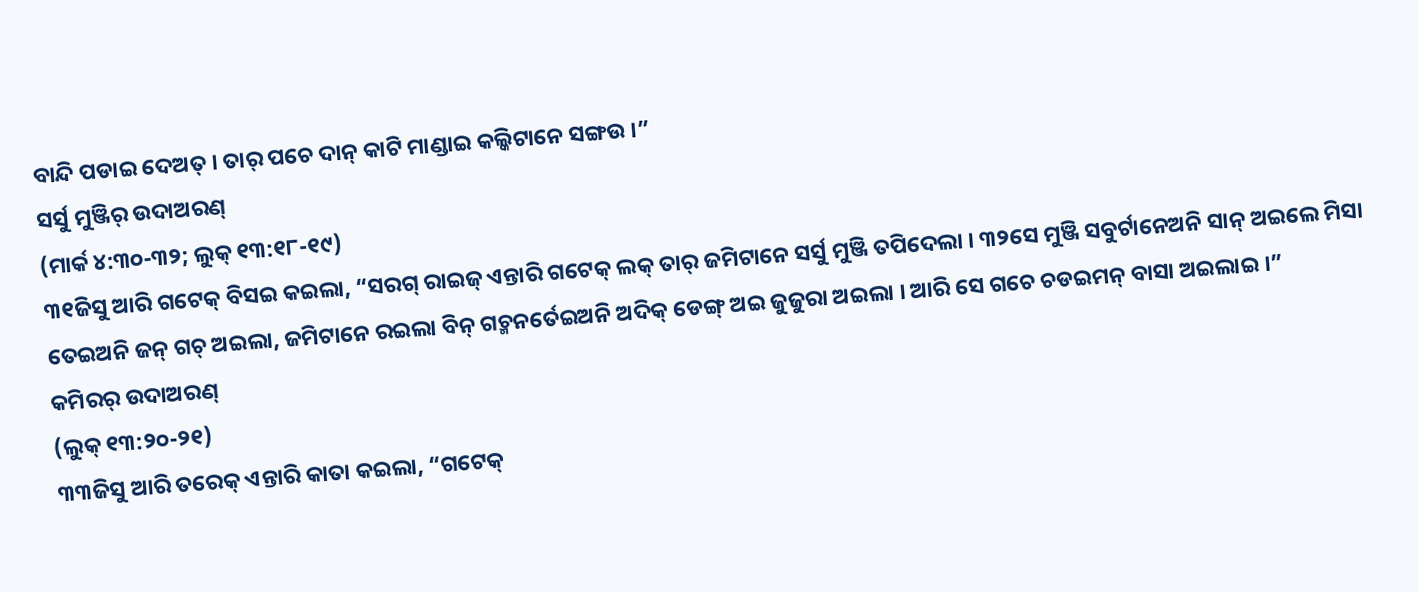ବାନ୍ଦି ପଡାଇ ଦେଅତ୍ । ତାର୍ ପଚେ ଦାନ୍ କାଟି ମାଣ୍ଡାଇ କଲ୍କିଟାନେ ସଙ୍ଗଉ ।”
ସର୍ସୁ ମୁଞ୍ଜିର୍ ଉଦାଅରଣ୍
(ମାର୍କ ୪:୩୦-୩୨; ଲୁକ୍ ୧୩:୧୮-୧୯)
୩୧ଜିସୁ ଆରି ଗଟେକ୍ ବିସଇ କଇଲା, “ସରଗ୍ ରାଇଜ୍ ଏନ୍ତାରି ଗଟେକ୍ ଲକ୍ ତାର୍ ଜମିଟାନେ ସର୍ସୁ ମୁଞ୍ଜି ତପିଦେଲା । ୩୨ସେ ମୁଞ୍ଜି ସବୁର୍ଟାନେଅନି ସାନ୍ ଅଇଲେ ମିସା ତେଇଅନି ଜନ୍ ଗଚ୍ ଅଇଲା, ଜମିଟାନେ ରଇଲା ବିନ୍ ଗଚ୍ମନର୍ତେଇଅନି ଅଦିକ୍ ଡେଙ୍ଗ୍ ଅଇ ଜୁଜୁରା ଅଇଲା । ଆରି ସେ ଗଚେ ଚଡଇମନ୍ ବାସା ଅଇଲାଇ ।”
କମିରର୍ ଉଦାଅରଣ୍
(ଲୁକ୍ ୧୩:୨୦-୨୧)
୩୩ଜିସୁ ଆରି ତରେକ୍ ଏନ୍ତାରି କାତା କଇଲା, “ଗଟେକ୍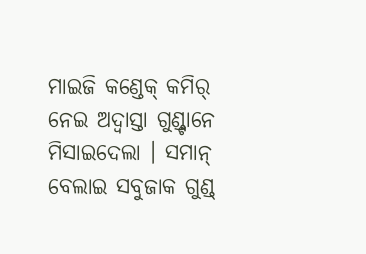ମାଇଜି କଣ୍ଡେକ୍ କମିର୍ ନେଇ ଅଦ୍ବାସ୍ତା ଗୁଣ୍ଡ୍ଟାନେ ମିସାଇଦେଲା । ସମାନ୍ ବେଲାଇ ସବୁଜାକ ଗୁଣ୍ଡ୍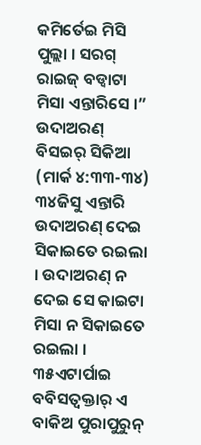କମିର୍ତେଇ ମିସି ପୁଲ୍ଲା । ସରଗ୍ ରାଇଜ୍ ବଡ୍ବାଟା ମିସା ଏନ୍ତାରିସେ ।”
ଉଦାଅରଣ୍ ବିସଇର୍ ସିକିଆ
(ମାର୍କ ୪:୩୩-୩୪)
୩୪ଜିସୁ ଏନ୍ତାରି ଉଦାଅରଣ୍ ଦେଇ ସିକାଇତେ ରଇଲା । ଉଦାଅରଣ୍ ନ ଦେଇ ସେ କାଇଟା ମିସା ନ ସିକାଇତେ ରଇଲା ।
୩୫ଏଟାର୍ପାଇ ବବିସତ୍ବକ୍ତାର୍ ଏ ବାକିଅ ପୁରାପୁରୁନ୍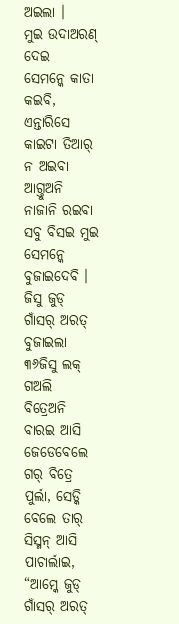ଅଇଲା ।
ମୁଇ ଉଦାଅରଣ୍ ଦେଇ
ସେମନ୍କେ କାତା କଇବି,
ଏନ୍ତାରିସେ କାଇଟା ତିଆର୍ ନ ଅଇବା ଆଗ୍ତୁଅନି ନାଜାନି ରଇବା
ସବୁ ବିସଇ ମୁଇ ସେମନ୍କେ ବୁଜାଇଦେବି ।
ଜିସୁ ଜୁଡ୍ ଗାଁସର୍ ଅରତ୍ ବୁଜାଇଲା
୩୬ଜିସୁ ଲକ୍ ଗଅଲି ବିତ୍ରେଅନି ବାରଇ ଆସି ଜେଡେବେଲେ ଗର୍ ବିତ୍ରେ ପୁର୍ଲା, ସେଡ୍କି ବେଲେ ତାର୍ ସିସ୍ମନ୍ ଆସି ପାଚାର୍ଲାଇ, “ଆମ୍କେ ଜୁଡ୍ ଗାଁସର୍ ଅରତ୍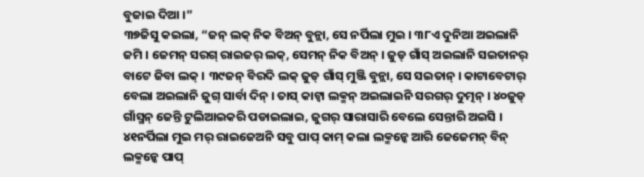ବୁଜାଇ ଦିଆ ।”
୩୭ଜିସୁ କଇଲା, “ଜନ୍ ଲକ୍ ନିକ ବିଅନ୍ ବୁନ୍ଲା, ସେ ନର୍ପିଲା ମୁଇ । ୩୮ଏ ଦୁନିଆ ଅଇଲାନି ଜମି । ଜେମନ୍ ସରଗ୍ ରାଇଜର୍ ଲକ୍, ସେମନ୍ ନିକ ବିଅନ୍ । ଜୁଡ୍ ଗାଁସ୍ ଅଇଲାନି ସଇତାନର୍ ବାଟେ ଜିବା ଲକ୍ । ୩୯ଜନ୍ ବିରଦି ଲକ୍ ଜୁଡ୍ ଗାଁସ୍ ମୁଞ୍ଜି ବୁନ୍ଲା, ସେ ସଇତାନ୍ । କାଟାବେଟାର୍ ବେଲା ଅଇଲାନି ଜୁଗ୍ ସାର୍ବା ଦିନ୍ । ତାସ୍ କାଟ୍ବା ଲକ୍ମନ୍ ଅଇଲାଇନି ସରଗର୍ ଦୁତ୍ମନ୍ । ୪୦ଜୁଡ୍ ଗାଁସ୍ମନ୍ ଜେନ୍ତି ଟୁଲିଆଇକରି ପଡାଇଲାଇ, ଜୁଗର୍ ସାରାସାରି ବେଲେ ସେନ୍ତାରି ଅଇସି । ୪୧ନର୍ପିଲା ମୁଇ ମର୍ ରାଇଜେଅନି ସବୁ ପାପ୍ କାମ୍ କଲା ଲକ୍ମନ୍କେ ଆରି ଜେଜେମନ୍ ବିନ୍ ଲକ୍ମନ୍କେ ପାପ୍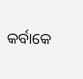କର୍ବାକେ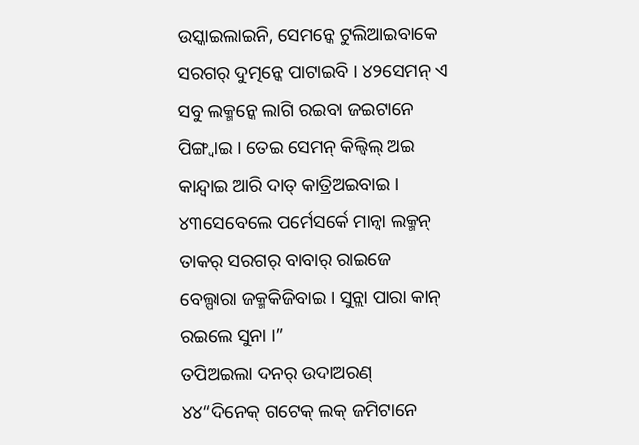ଉସ୍କାଇଲାଇନି, ସେମନ୍କେ ଟୁଲିଆଇବାକେ ସରଗର୍ ଦୁତ୍ମନ୍କେ ପାଟାଇବି । ୪୨ସେମନ୍ ଏ ସବୁ ଲକ୍ମନ୍କେ ଲାଗି ରଇବା ଜଇଟାନେ ପିଙ୍ଗ୍ବାଇ । ତେଇ ସେମନ୍ କିଲ୍ବିଲ୍ ଅଇ କାନ୍ଦ୍ବାଇ ଆରି ଦାତ୍ କାତ୍ରିଅଇବାଇ । ୪୩ସେବେଲେ ପର୍ମେସର୍କେ ମାନ୍ବା ଲକ୍ମନ୍ ତାକର୍ ସରଗର୍ ବାବାର୍ ରାଇଜେ ବେଲ୍ପାରା ଜକ୍ମକିଜିବାଇ । ସୁନ୍ଲା ପାରା କାନ୍ ରଇଲେ ସୁନା ।”
ତପିଅଇଲା ଦନର୍ ଉଦାଅରଣ୍
୪୪“ଦିନେକ୍ ଗଟେକ୍ ଲକ୍ ଜମିଟାନେ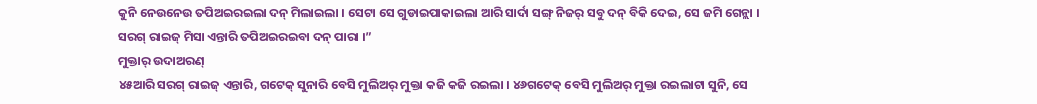କୁନି ନେଉନେଉ ତପିଅଇରଇଲା ଦନ୍ ମିଲାଇଲା । ସେଟା ସେ ଗୁଡାଇପାକାଇଲା ଆରି ସାର୍ଦା ସଙ୍ଗ୍ ନିଜର୍ ସବୁ ଦନ୍ ବିକି ଦେଇ, ସେ ଜମି ଗେନ୍ଲା । ସରଗ୍ ରାଇଜ୍ ମିସା ଏନ୍ତାରି ତପିଅଇରଇବା ଦନ୍ ପାରା ।”
ମୁକ୍ତାର୍ ଉଦାଅରଣ୍
୪୫ଆରି ସରଗ୍ ରାଇଜ୍ ଏନ୍ତାରି, ଗଟେକ୍ ସୁନାରି ବେସି ମୁଲିଅର୍ ମୁକ୍ତା କଜି କଜି ରଇଲା । ୪୬ଗଟେକ୍ ବେସି ମୁଲିଅର୍ ମୁକ୍ତା ରଇଲାଟା ସୁନି, ସେ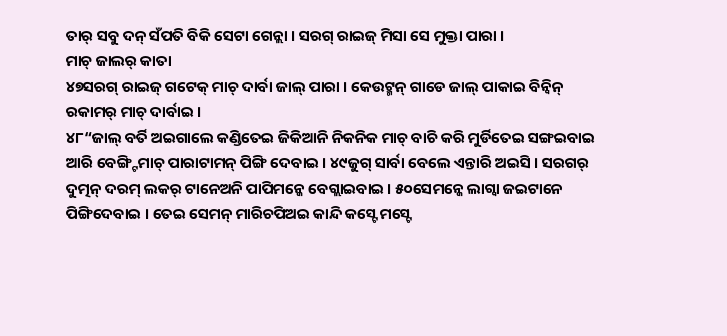ତାର୍ ସବୁ ଦନ୍ ସଁପତି ବିକି ସେଟା ଗେନ୍ଲା । ସରଗ୍ ରାଇଜ୍ ମିସା ସେ ମୁକ୍ତା ପାରା ।
ମାଚ୍ ଜାଲର୍ କାତା
୪୭ସରଗ୍ ରାଇଜ୍ ଗଟେକ୍ ମାଚ୍ ଦାର୍ବା ଜାଲ୍ ପାରା । କେଉଟ୍ମନ୍ ଗାଡେ ଜାଲ୍ ପାକାଇ ବିନ୍ବିନ୍ ରକାମର୍ ମାଚ୍ ଦାର୍ବାଇ ।
୪୮“ଜାଲ୍ ବର୍ତି ଅଇଗାଲେ କଣ୍ଡିତେଇ ଜିକିଆନି ନିକନିକ ମାଚ୍ ବାଚି କରି ମୁର୍ଡିତେଇ ସଙ୍ଗଇବାଇ ଆରି ବେଙ୍ଗ୍ଟିମାଚ୍ ପାରାଟାମନ୍ ପିଙ୍ଗି ଦେବାଇ । ୪୯ଜୁଗ୍ ସାର୍ବା ବେଲେ ଏନ୍ତାରି ଅଇସି । ସରଗର୍ ଦୁତ୍ମନ୍ ଦରମ୍ ଲକର୍ ଟାନେଅନି ପାପିମନ୍କେ ବେଗ୍ଲାଇବାଇ । ୫୦ସେମନ୍କେ ଲାଗ୍ବା ଜଇଟାନେ ପିଙ୍ଗିଦେବାଇ । ତେଇ ସେମନ୍ ମାରିଚପିଅଇ କାନ୍ଦି କସ୍ଟେ ମସ୍ଟେ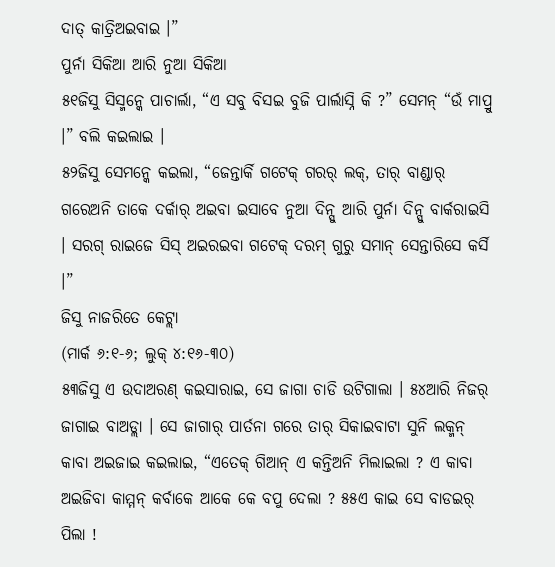ଦାତ୍ କାତ୍ରିଅଇବାଇ ।”
ପୁର୍ନା ସିକିଆ ଆରି ନୁଆ ସିକିଆ
୫୧ଜିସୁ ସିସ୍ମନ୍କେ ପାଚାର୍ଲା, “ଏ ସବୁ ବିସଇ ବୁଜି ପାର୍ଲାସ୍ନି କି ?” ସେମନ୍ “ଉଁ ମାପ୍ରୁ ।” ବଲି କଇଲାଇ ।
୫୨ଜିସୁ ସେମନ୍କେ କଇଲା, “ଜେନ୍ତାର୍କି ଗଟେକ୍ ଗରର୍ ଲକ୍, ତାର୍ ବାଣ୍ଡାର୍ ଗରେଅନି ତାକେ ଦର୍କାର୍ ଅଇବା ଇସାବେ ନୁଆ ଦିନ୍ସୁ ଆରି ପୁର୍ନା ଦିନ୍ସୁ ବାର୍କରାଇସି । ସରଗ୍ ରାଇଜେ ସିସ୍ ଅଇରଇବା ଗଟେକ୍ ଦରମ୍ ଗୁରୁ ସମାନ୍ ସେନ୍ତାରିସେ କର୍ସି ।”
ଜିସୁ ନାଜରିତେ କେଟ୍ଲା
(ମାର୍କ ୬:୧-୬; ଲୁକ୍ ୪:୧୬-୩୦)
୫୩ଜିସୁ ଏ ଉଦାଅରଣ୍ କଇସାରାଇ, ସେ ଜାଗା ଚାଡି ଉଟିଗାଲା । ୫୪ଆରି ନିଜର୍ ଜାଗାଇ ବାଅଡ୍ଲା । ସେ ଜାଗାର୍ ପାର୍ତନା ଗରେ ତାର୍ ସିକାଇବାଟା ସୁନି ଲକ୍ମନ୍ କାବା ଅଇଜାଇ କଇଲାଇ, “ଏତେକ୍ ଗିଆନ୍ ଏ କନ୍ତିଅନି ମିଲାଇଲା ? ଏ କାବା ଅଇଜିବା କାମ୍ମନ୍ କର୍ବାକେ ଆକେ କେ ବପୁ ଦେଲା ? ୫୫ଏ କାଇ ସେ ବାଡଇର୍ ପିଲା !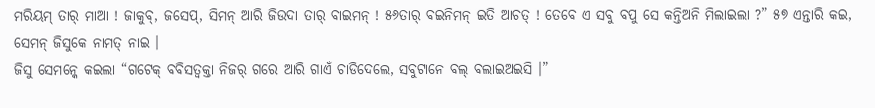ମରିୟମ୍ ତାର୍ ମାଆ ! ଜାକୁବ୍, ଜସେପ୍, ସିମନ୍ ଆରି ଜିଉଦା ତାର୍ ବାଇମନ୍ ! ୫୬ତାର୍ ବଇନିମନ୍ ଇତି ଆଚତ୍ ! ତେବେ ଏ ସବୁ ବପୁ ସେ କନ୍ତିଅନି ମିଲାଇଲା ?” ୫୭ ଏନ୍ତାରି କଇ, ସେମନ୍ ଜିସୁକେ ନାମତ୍ ନାଇ ।
ଜିସୁ ସେମନ୍କେ କଇଲା “ଗଟେକ୍ ବବିସତ୍ବକ୍ତା ନିଜର୍ ଗରେ ଆରି ଗାଏଁ ଚାଡିଦେଲେ, ସବୁଟାନେ ବଲ୍ ବଲାଇଅଇସି ।”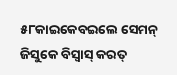୫୮କାଇକେବଇଲେ ସେମନ୍ ଜିସୁକେ ବିସ୍ବାସ୍ କରତ୍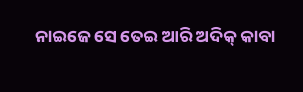ନାଇଜେ ସେ ତେଇ ଆରି ଅଦିକ୍ କାବା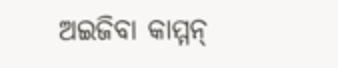ଅଇଜିବା କାମ୍ମନ୍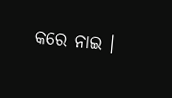କରେ ନାଇ ।